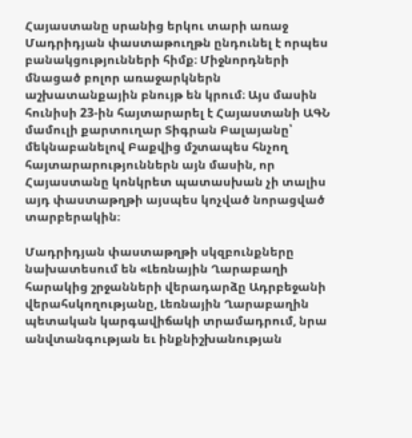Հայաստանը սրանից երկու տարի առաջ Մադրիդյան փաստաթուղթն ընդունել է որպես բանակցությունների հիմք։ Միջնորդների մնացած բոլոր առաջարկներն աշխատանքային բնույթ են կրում։ Այս մասին հունիսի 23-ին հայտարարել է Հայաստանի ԱԳՆ մամուլի քարտուղար Տիգրան Բալայանը՝ մեկնաբանելով Բաքվից մշտապես հնչող հայտարարություններն այն մասին, որ Հայաստանը կոնկրետ պատասխան չի տալիս այդ փաստաթղթի այսպես կոչված նորացված տարբերակին։

Մադրիդյան փաստաթղթի սկզբունքները նախատեսում են «Լեռնային Ղարաբաղի հարակից շրջանների վերադարձը Ադրբեջանի վերահսկողությանը, Լեռնային Ղարաբաղին պետական կարգավիճակի տրամադրում, նրա անվտանգության եւ ինքնիշխանության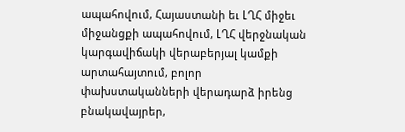ապահովում, Հայաստանի եւ ԼՂՀ միջեւ միջանցքի ապահովում, ԼՂՀ վերջնական կարգավիճակի վերաբերյալ կամքի արտահայտում, բոլոր փախստականների վերադարձ իրենց բնակավայրեր,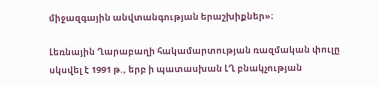միջազգային անվտանգության երաշխիքներ»։

Լեռնային Ղարաբաղի հակամարտության ռազմական փուլը սկսվել է 1991 թ., երբ ի պատասխան ԼՂ բնակչության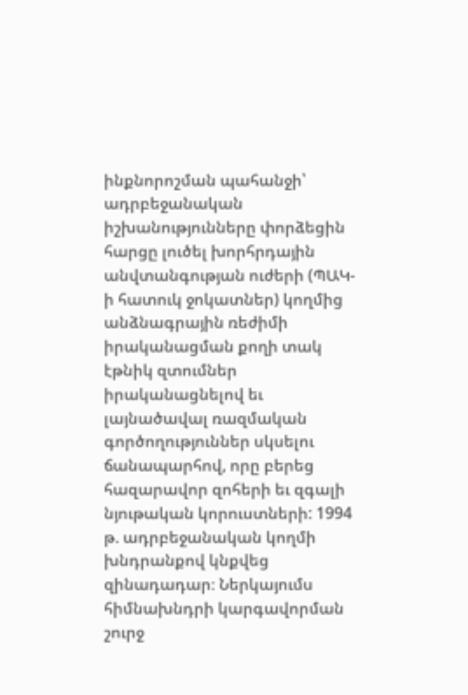ինքնորոշման պահանջի՝ ադրբեջանական իշխանությունները փորձեցին հարցը լուծել խորհրդային անվտանգության ուժերի (ՊԱԿ-ի հատուկ ջոկատներ) կողմից անձնագրային ռեժիմի իրականացման քողի տակ էթնիկ զտումներ իրականացնելով եւ լայնածավալ ռազմական գործողություններ սկսելու ճանապարհով, որը բերեց հազարավոր զոհերի եւ զգալի նյութական կորուստների: 1994 թ. ադրբեջանական կողմի խնդրանքով կնքվեց զինադադար։ Ներկայումս հիմնախնդրի կարգավորման շուրջ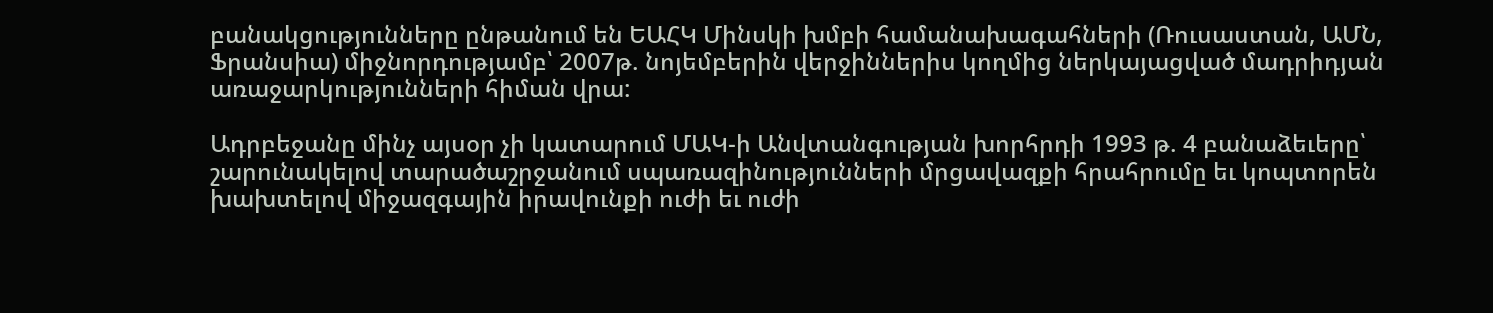բանակցությունները ընթանում են ԵԱՀԿ Մինսկի խմբի համանախագահների (Ռուսաստան, ԱՄՆ, Ֆրանսիա) միջնորդությամբ՝ 2007թ. նոյեմբերին վերջիններիս կողմից ներկայացված մադրիդյան առաջարկությունների հիման վրա:

Ադրբեջանը մինչ այսօր չի կատարում ՄԱԿ-ի Անվտանգության խորհրդի 1993 թ. 4 բանաձեւերը՝ շարունակելով տարածաշրջանում սպառազինությունների մրցավազքի հրահրումը եւ կոպտորեն խախտելով միջազգային իրավունքի ուժի եւ ուժի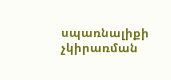սպառնալիքի չկիրառման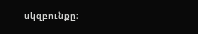սկզբունքը։